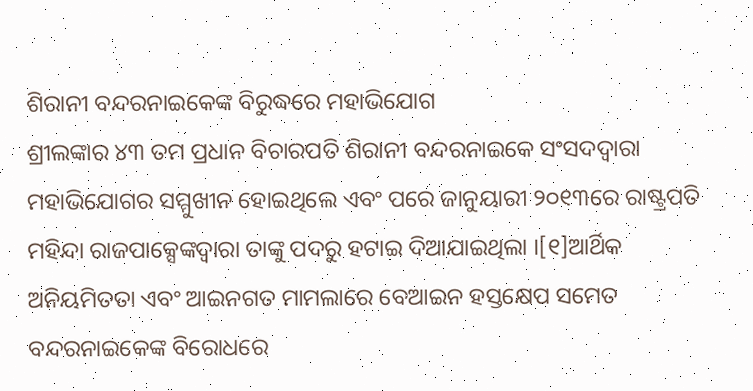ଶିରାନୀ ବନ୍ଦରନାଇକେଙ୍କ ବିରୁଦ୍ଧରେ ମହାଭିଯୋଗ
ଶ୍ରୀଲଙ୍କାର ୪୩ ତମ ପ୍ରଧାନ ବିଚାରପତି ଶିରାନୀ ବନ୍ଦରନାଇକେ ସଂସଦଦ୍ୱାରା ମହାଭିଯୋଗର ସମ୍ମୁଖୀନ ହୋଇଥିଲେ ଏବଂ ପରେ ଜାନୁୟାରୀ ୨୦୧୩ରେ ରାଷ୍ଟ୍ରପତି ମହିନ୍ଦା ରାଜପାକ୍ସେଙ୍କଦ୍ୱାରା ତାଙ୍କୁ ପଦରୁ ହଟାଇ ଦିଆଯାଇଥିଲା ।[୧]ଆର୍ଥିକ ଅନିୟମିତତା ଏବଂ ଆଇନଗତ ମାମଲାରେ ବେଆଇନ ହସ୍ତକ୍ଷେପ ସମେତ ବନ୍ଦରନାଇକେଙ୍କ ବିରୋଧରେ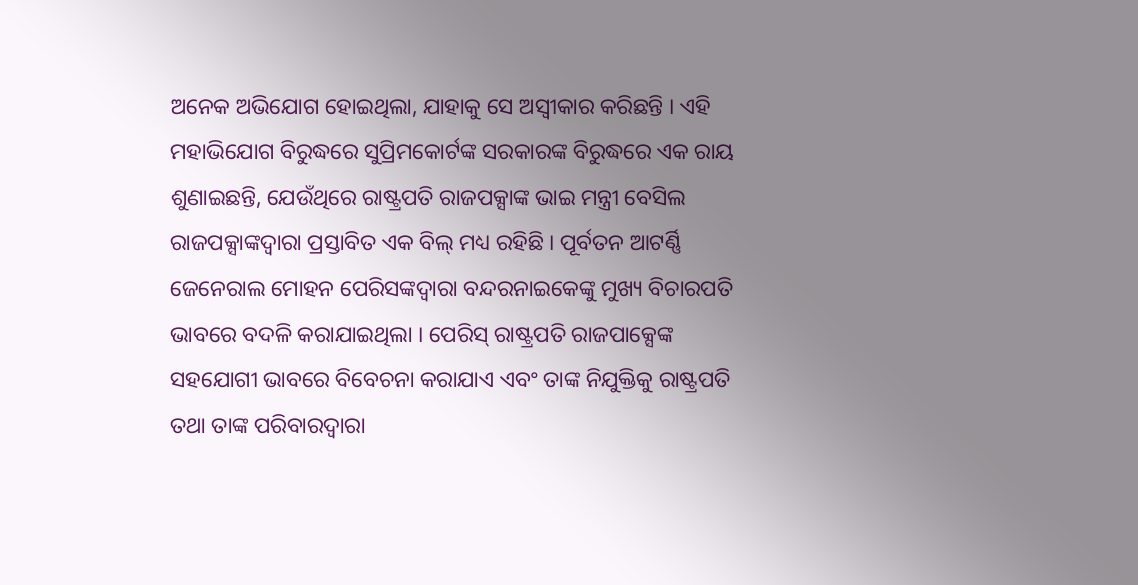ଅନେକ ଅଭିଯୋଗ ହୋଇଥିଲା, ଯାହାକୁ ସେ ଅସ୍ୱୀକାର କରିଛନ୍ତି । ଏହି ମହାଭିଯୋଗ ବିରୁଦ୍ଧରେ ସୁପ୍ରିମକୋର୍ଟଙ୍କ ସରକାରଙ୍କ ବିରୁଦ୍ଧରେ ଏକ ରାୟ ଶୁଣାଇଛନ୍ତି, ଯେଉଁଥିରେ ରାଷ୍ଟ୍ରପତି ରାଜପକ୍ସାଙ୍କ ଭାଇ ମନ୍ତ୍ରୀ ବେସିଲ ରାଜପକ୍ସାଙ୍କଦ୍ୱାରା ପ୍ରସ୍ତାବିତ ଏକ ବିଲ୍ ମଧ୍ୟ ରହିଛି । ପୂର୍ବତନ ଆଟର୍ଣ୍ଣି ଜେନେରାଲ ମୋହନ ପେରିସଙ୍କଦ୍ୱାରା ବନ୍ଦରନାଇକେଙ୍କୁ ମୁଖ୍ୟ ବିଚାରପତି ଭାବରେ ବଦଳି କରାଯାଇଥିଲା । ପେରିସ୍ ରାଷ୍ଟ୍ରପତି ରାଜପାକ୍ସେଙ୍କ ସହଯୋଗୀ ଭାବରେ ବିବେଚନା କରାଯାଏ ଏବଂ ତାଙ୍କ ନିଯୁକ୍ତିକୁ ରାଷ୍ଟ୍ରପତି ତଥା ତାଙ୍କ ପରିବାରଦ୍ୱାରା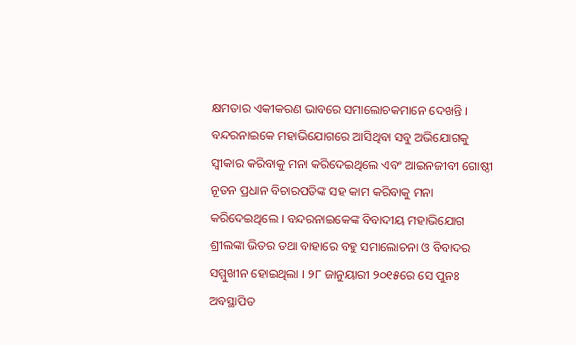କ୍ଷମତାର ଏକୀକରଣ ଭାବରେ ସମାଲୋଚକମାନେ ଦେଖନ୍ତି । ବନ୍ଦରନାଇକେ ମହାଭିଯୋଗରେ ଆସିଥିବା ସବୁ ଅଭିଯୋଗକୁ ସ୍ୱୀକାର କରିବାକୁ ମନା କରିଦେଇଥିଲେ ଏବଂ ଆଇନଜୀବୀ ଗୋଷ୍ଠୀ ନୂତନ ପ୍ରଧାନ ବିଚାରପତିଙ୍କ ସହ କାମ କରିବାକୁ ମନା କରିଦେଇଥିଲେ । ବନ୍ଦରନାଇକେଙ୍କ ବିବାଦୀୟ ମହାଭିଯୋଗ ଶ୍ରୀଲଙ୍କା ଭିତର ତଥା ବାହାରେ ବହୁ ସମାଲୋଚନା ଓ ବିବାଦର ସମ୍ମୁଖୀନ ହୋଇଥିଲା । ୨୮ ଜାନୁୟାରୀ ୨୦୧୫ରେ ସେ ପୁନଃ ଅବସ୍ଥାପିତ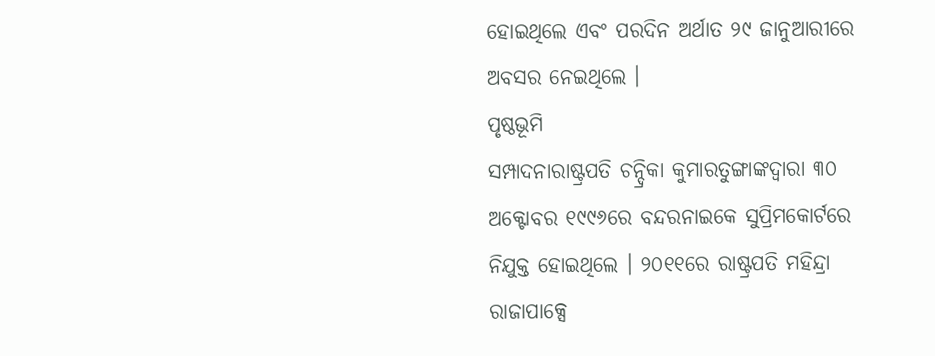ହୋଇଥିଲେ ଏବଂ ପରଦିନ ଅର୍ଥାତ ୨୯ ଜାନୁଆରୀରେ ଅବସର ନେଇଥିଲେ ।
ପୃଷ୍ଠଭୂମି
ସମ୍ପାଦନାରାଷ୍ଟ୍ରପତି ଚନ୍ଦ୍ରିକା କୁମାରତୁଙ୍ଗାଙ୍କଦ୍ୱାରା ୩୦ ଅକ୍ଟୋବର ୧୯୯୬ରେ ବନ୍ଦରନାଇକେ ସୁପ୍ରିମକୋର୍ଟରେ ନିଯୁକ୍ତ ହୋଇଥିଲେ । ୨୦୧୧ରେ ରାଷ୍ଟ୍ରପତି ମହିନ୍ଦ୍ରା ରାଜାପାକ୍ସେ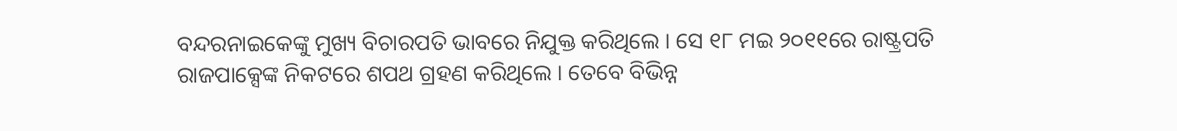ବନ୍ଦରନାଇକେଙ୍କୁ ମୁଖ୍ୟ ବିଚାରପତି ଭାବରେ ନିଯୁକ୍ତ କରିଥିଲେ । ସେ ୧୮ ମଇ ୨୦୧୧ରେ ରାଷ୍ଟ୍ରପତି ରାଜପାକ୍ସେଙ୍କ ନିକଟରେ ଶପଥ ଗ୍ରହଣ କରିଥିଲେ । ତେବେ ବିଭିନ୍ନ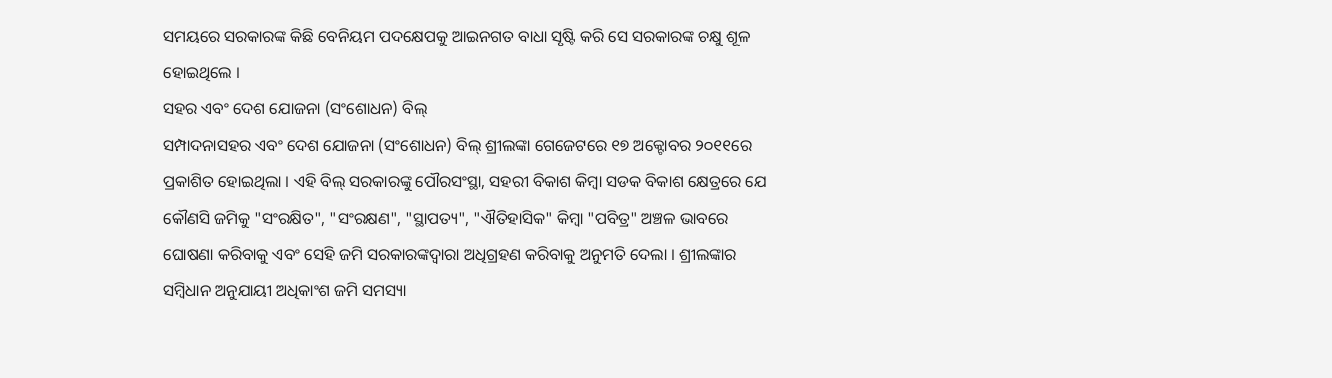ସମୟରେ ସରକାରଙ୍କ କିଛି ବେନିୟମ ପଦକ୍ଷେପକୁ ଆଇନଗତ ବାଧା ସୃଷ୍ଟି କରି ସେ ସରକାରଙ୍କ ଚକ୍ଷୁ ଶୂଳ ହୋଇଥିଲେ ।
ସହର ଏବଂ ଦେଶ ଯୋଜନା (ସଂଶୋଧନ) ବିଲ୍
ସମ୍ପାଦନାସହର ଏବଂ ଦେଶ ଯୋଜନା (ସଂଶୋଧନ) ବିଲ୍ ଶ୍ରୀଲଙ୍କା ଗେଜେଟରେ ୧୭ ଅକ୍ଟୋବର ୨୦୧୧ରେ ପ୍ରକାଶିତ ହୋଇଥିଲା । ଏହି ବିଲ୍ ସରକାରଙ୍କୁ ପୌରସଂସ୍ଥା, ସହରୀ ବିକାଶ କିମ୍ବା ସଡକ ବିକାଶ କ୍ଷେତ୍ରରେ ଯେ କୌଣସି ଜମିକୁ "ସଂରକ୍ଷିତ", "ସଂରକ୍ଷଣ", "ସ୍ଥାପତ୍ୟ", "ଐତିହାସିକ" କିମ୍ବା "ପବିତ୍ର" ଅଞ୍ଚଳ ଭାବରେ ଘୋଷଣା କରିବାକୁ ଏବଂ ସେହି ଜମି ସରକାରଙ୍କଦ୍ୱାରା ଅଧିଗ୍ରହଣ କରିବାକୁ ଅନୁମତି ଦେଲା । ଶ୍ରୀଲଙ୍କାର ସମ୍ବିଧାନ ଅନୁଯାୟୀ ଅଧିକାଂଶ ଜମି ସମସ୍ୟା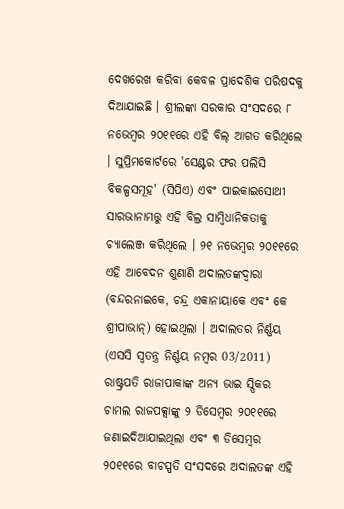ଦେଖରେଖ କରିବା କେବଳ ପ୍ରାଦେଶିକ ପରିଷଦକୁ ଦିଆଯାଇଛି । ଶ୍ରୀଲଙ୍କା ସରକାର ସଂସଦରେ ୮ ନଭେମ୍ବର ୨୦୧୧ରେ ଏହି ବିଲ୍ ଆଗତ କରିଥିଲେ । ସୁପ୍ରିମକୋର୍ଟରେ 'ସେଣ୍ଟର ଫର ପଲିସି ବିକଳ୍ପସମୂହ' (ସିପିଏ) ଏବଂ ପାଇକାଇସୋଥୀ ସାରଭାନାମତ୍ତୁ ଏହି ବିଲ୍ର ସାମ୍ବିଧାନିକତାକୁ ଚ୍ୟାଲେଞ୍ଜ କରିଥିଲେ । ୨୧ ନଭେମ୍ବର ୨୦୧୧ରେ ଏହି ଆବେଦନ ଶୁଣାଣି ଅଦାଲତଙ୍କଦ୍ୱାରା (ବନ୍ଦରନାଇକେ, ଚନ୍ଦ୍ର ଏକାନାୟାକେ ଏବଂ କେ ଶ୍ରୀପାଭାନ୍) ହୋଇଥିଲା । ଅଦାଲତର ନିର୍ଣ୍ଣୟ (ଏସସି ସ୍ୱତନ୍ତ୍ର ନିର୍ଣ୍ଣୟ ନମ୍ବର 03/2011) ରାଷ୍ଟ୍ରପତି ରାଜାପାକାଙ୍କ ଅନ୍ୟ ଭାଇ ସ୍ପିକର ଚାମଲ ରାଜପକ୍ସାଙ୍କୁ ୨ ଡିସେମ୍ବର ୨୦୧୧ରେ ଜଣାଇଦିଆଯାଇଥିଲା ଏବଂ ୩ ଡିସେମ୍ବର ୨୦୧୧ରେ ବାଚସ୍ପତି ସଂସଦରେ ଅଦାଲତଙ୍କ ଏହି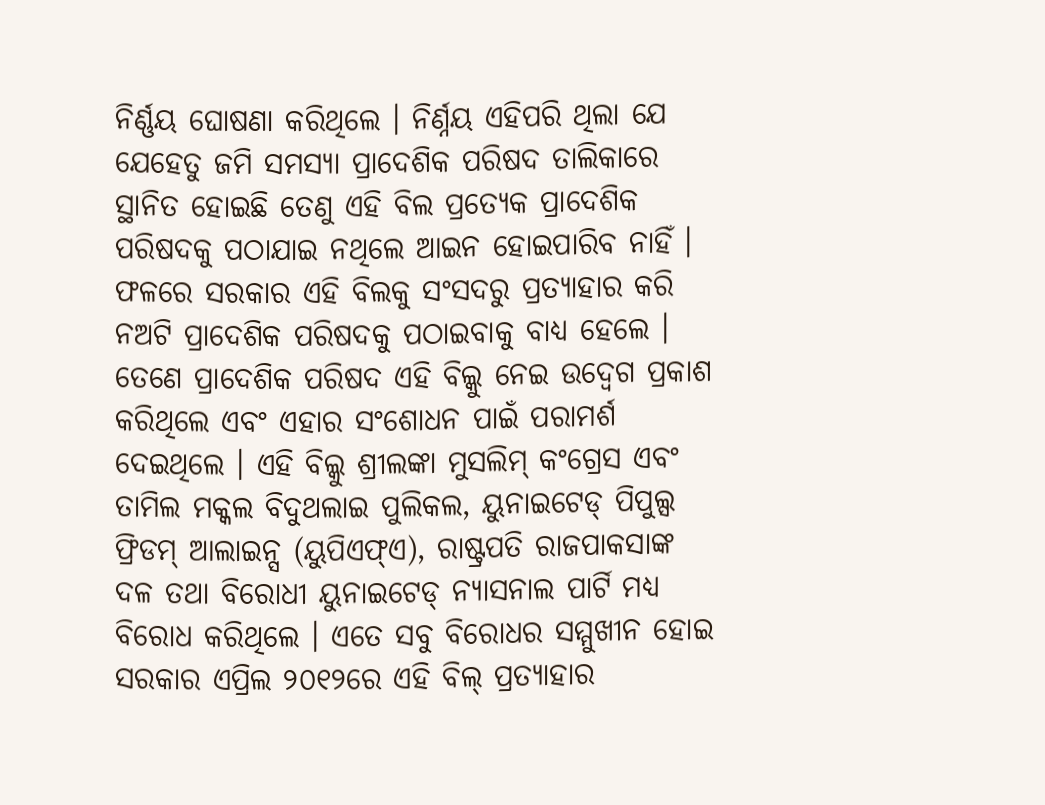ନିର୍ଣ୍ଣୟ ଘୋଷଣା କରିଥିଲେ । ନିର୍ଣ୍ନୟ ଏହିପରି ଥିଲା ଯେ ଯେହେତୁ ଜମି ସମସ୍ୟା ପ୍ରାଦେଶିକ ପରିଷଦ ତାଲିକାରେ ସ୍ଥାନିତ ହୋଇଛି ତେଣୁ ଏହି ବିଲ ପ୍ରତ୍ୟେକ ପ୍ରାଦେଶିକ ପରିଷଦକୁ ପଠାଯାଇ ନଥିଲେ ଆଇନ ହୋଇପାରିବ ନାହିଁ । ଫଳରେ ସରକାର ଏହି ବିଲକୁ ସଂସଦରୁ ପ୍ରତ୍ୟାହାର କରି ନଅଟି ପ୍ରାଦେଶିକ ପରିଷଦକୁ ପଠାଇବାକୁ ବାଧ୍ୟ ହେଲେ । ତେଣେ ପ୍ରାଦେଶିକ ପରିଷଦ ଏହି ବିଲ୍କୁ ନେଇ ଉଦ୍ବେଗ ପ୍ରକାଶ କରିଥିଲେ ଏବଂ ଏହାର ସଂଶୋଧନ ପାଇଁ ପରାମର୍ଶ ଦେଇଥିଲେ । ଏହି ବିଲ୍କୁ ଶ୍ରୀଲଙ୍କା ମୁସଲିମ୍ କଂଗ୍ରେସ ଏବଂ ତାମିଲ ମକ୍କଲ ବିଦୁଥଲାଇ ପୁଲିକଲ, ୟୁନାଇଟେଡ୍ ପିପୁଲ୍ସ ଫ୍ରିଡମ୍ ଆଲାଇନ୍ସ (ୟୁପିଏଫ୍ଏ), ରାଷ୍ଟ୍ରପତି ରାଜପାକସାଙ୍କ ଦଳ ତଥା ବିରୋଧୀ ୟୁନାଇଟେଡ୍ ନ୍ୟାସନାଲ ପାର୍ଟି ମଧ୍ୟ ବିରୋଧ କରିଥିଲେ । ଏତେ ସବୁ ବିରୋଧର ସମ୍ମୁଖୀନ ହୋଇ ସରକାର ଏପ୍ରିଲ ୨୦୧୨ରେ ଏହି ବିଲ୍ ପ୍ରତ୍ୟାହାର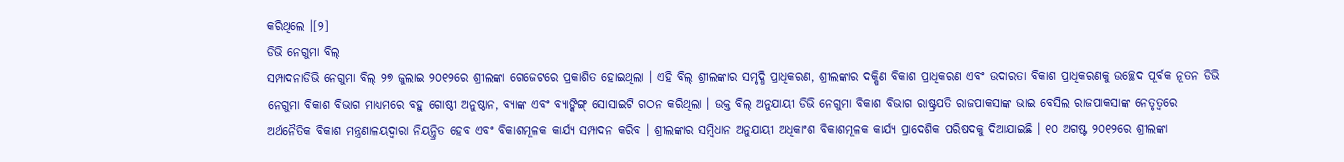କରିଥିଲେ ।[୨]
ଡିଭି ନେଗୁମା ବିଲ୍
ସମ୍ପାଦନାଡିଭି ନେଗୁମା ବିଲ୍ ୨୭ ଜୁଲାଇ ୨୦୧୨ରେ ଶ୍ରୀଲଙ୍କା ଗେଜେଟରେ ପ୍ରକାଶିତ ହୋଇଥିଲା । ଏହି ବିଲ୍ ଶ୍ରୀଲଙ୍କାର ସମୃଦ୍ଧି ପ୍ରାଧିକରଣ, ଶ୍ରୀଲଙ୍କାର ଦକ୍ଷିଣ ବିକାଶ ପ୍ରାଧିକରଣ ଏବଂ ଉଦାରତା ବିକାଶ ପ୍ରାଧିକରଣକୁ ଉଚ୍ଛେଦ ପୂର୍ବକ ନୂତନ ଡିଭି ନେଗୁମା ବିକାଶ ବିଭାଗ ମାଧ୍ୟମରେ ବହୁ ଗୋଷ୍ଠୀ ଅନୁଷ୍ଠାନ, ବ୍ୟାଙ୍କ ଏବଂ ବ୍ୟାଙ୍କିଙ୍ଗ୍ ସୋସାଇଟି ଗଠନ କରିଥିଲା । ଉକ୍ତ ବିଲ୍ ଅନୁଯାୟୀ ଡିଭି ନେଗୁମା ବିକାଶ ବିଭାଗ ରାଷ୍ଟ୍ରପତି ରାଜପାକସାଙ୍କ ଭାଇ ବେସିଲ ରାଜପାକସାଙ୍କ ନେତୃତ୍ୱରେ ଅର୍ଥନୈତିକ ବିକାଶ ମନ୍ତ୍ରଣାଳୟଦ୍ୱାରା ନିୟନ୍ତ୍ରିତ ହେବ ଏବଂ ବିକାଶମୂଳକ କାର୍ଯ୍ୟ ସମ୍ପାଦନ କରିବ । ଶ୍ରୀଲଙ୍କାର ସମ୍ବିଧାନ ଅନୁଯାୟୀ ଅଧିକାଂଶ ବିକାଶମୂଳକ କାର୍ଯ୍ୟ ପ୍ରାଦେଶିକ ପରିଷଦକୁ ଦିଆଯାଇଛି । ୧୦ ଅଗଷ୍ଟ ୨୦୧୨ରେ ଶ୍ରୀଲଙ୍କା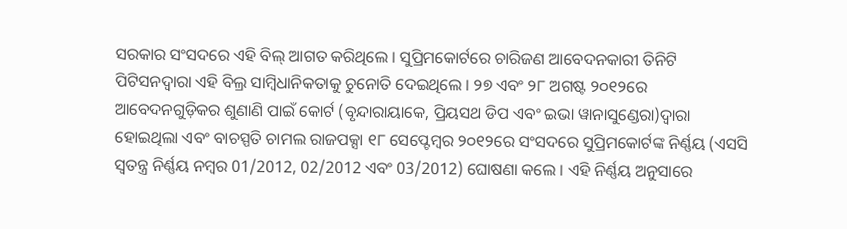ସରକାର ସଂସଦରେ ଏହି ବିଲ୍ ଆଗତ କରିଥିଲେ । ସୁପ୍ରିମକୋର୍ଟରେ ଚାରିଜଣ ଆବେଦନକାରୀ ତିନିଟି ପିଟିସନଦ୍ୱାରା ଏହି ବିଲ୍ର ସାମ୍ବିଧାନିକତାକୁ ଚୁନୋତି ଦେଇଥିଲେ । ୨୭ ଏବଂ ୨୮ ଅଗଷ୍ଟ ୨୦୧୨ରେ ଆବେଦନଗୁଡ଼ିକର ଶୁଣାଣି ପାଇଁ କୋର୍ଟ (ବୃନ୍ଦାରାୟାକେ, ପ୍ରିୟସଥ ଡିପ ଏବଂ ଇଭା ୱାନାସୁଣ୍ଡେରା)ଦ୍ୱାରା ହୋଇଥିଲା ଏବଂ ବାଚସ୍ପତି ଚାମଲ ରାଜପକ୍ସା ୧୮ ସେପ୍ଟେମ୍ବର ୨୦୧୨ରେ ସଂସଦରେ ସୁପ୍ରିମକୋର୍ଟଙ୍କ ନିର୍ଣ୍ଣୟ (ଏସସି ସ୍ୱତନ୍ତ୍ର ନିର୍ଣ୍ଣୟ ନମ୍ବର 01/2012, 02/2012 ଏବଂ 03/2012) ଘୋଷଣା କଲେ । ଏହି ନିର୍ଣ୍ଣୟ ଅନୁସାରେ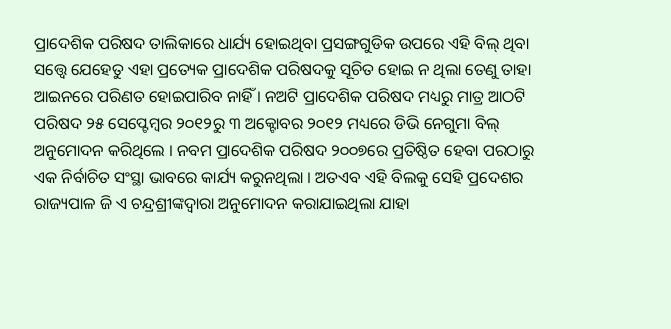ପ୍ରାଦେଶିକ ପରିଷଦ ତାଲିକାରେ ଧାର୍ଯ୍ୟ ହୋଇଥିବା ପ୍ରସଙ୍ଗଗୁଡିକ ଉପରେ ଏହି ବିଲ୍ ଥିବା ସତ୍ତ୍ୱେ ଯେହେତୁ ଏହା ପ୍ରତ୍ୟେକ ପ୍ରାଦେଶିକ ପରିଷଦକୁ ସୂଚିତ ହୋଇ ନ ଥିଲା ତେଣୁ ତାହା ଆଇନରେ ପରିଣତ ହୋଇପାରିବ ନାହିଁ । ନଅଟି ପ୍ରାଦେଶିକ ପରିଷଦ ମଧ୍ୟରୁ ମାତ୍ର ଆଠଟି ପରିଷଦ ୨୫ ସେପ୍ଟେମ୍ବର ୨୦୧୨ରୁ ୩ ଅକ୍ଟୋବର ୨୦୧୨ ମଧ୍ୟରେ ଡିଭି ନେଗୁମା ବିଲ୍ ଅନୁମୋଦନ କରିଥିଲେ । ନବମ ପ୍ରାଦେଶିକ ପରିଷଦ ୨୦୦୭ରେ ପ୍ରତିଷ୍ଠିତ ହେବା ପରଠାରୁ ଏକ ନିର୍ବାଚିତ ସଂସ୍ଥା ଭାବରେ କାର୍ଯ୍ୟ କରୁନଥିଲା । ଅତଏବ ଏହି ବିଲକୁ ସେହି ପ୍ରଦେଶର ରାଜ୍ୟପାଳ ଜି ଏ ଚନ୍ଦ୍ରଶ୍ରୀଙ୍କଦ୍ୱାରା ଅନୁମୋଦନ କରାଯାଇଥିଲା ଯାହା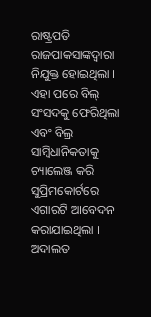ରାଷ୍ଟ୍ରପତି ରାଜପାକସାଙ୍କଦ୍ୱାରା ନିଯୁକ୍ତ ହୋଇଥିଲା ।
ଏହା ପରେ ବିଲ୍ ସଂସଦକୁ ଫେରିଥିଲା ଏବଂ ବିଲ୍ର ସାମ୍ବିଧାନିକତାକୁ ଚ୍ୟାଲେଞ୍ଜ କରି ସୁପ୍ରିମକୋର୍ଟରେ ଏଗାରଟି ଆବେଦନ କରାଯାଇଥିଲା । ଅଦାଲତ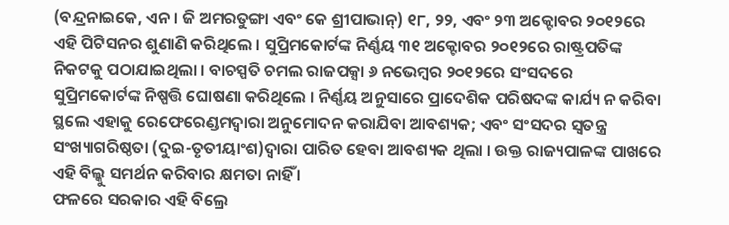(ବନ୍ଦ୍ରନାଇକେ, ଏନ। ଜି ଅମରତୁଙ୍ଗା ଏବଂ କେ ଶ୍ରୀପାଭାନ୍) ୧୮, ୨୨, ଏବଂ ୨୩ ଅକ୍ଟୋବର ୨୦୧୨ରେ ଏହି ପିଟିସନର ଶୁଣାଣି କରିଥିଲେ । ସୁପ୍ରିମକୋର୍ଟଙ୍କ ନିର୍ଣ୍ଣୟ ୩୧ ଅକ୍ଟୋବର ୨୦୧୨ରେ ରାଷ୍ଟ୍ରପତିଙ୍କ ନିକଟକୁ ପଠାଯାଇଥିଲା । ବାଚସ୍ପତି ଚମଲ ରାଜପକ୍ସା ୬ ନଭେମ୍ବର ୨୦୧୨ରେ ସଂସଦରେ ସୁପ୍ରିମକୋର୍ଟଙ୍କ ନିଷ୍ପତ୍ତି ଘୋଷଣା କରିଥିଲେ । ନିର୍ଣ୍ଣୟ ଅନୁସାରେ ପ୍ରାଦେଶିକ ପରିଷଦଙ୍କ କାର୍ଯ୍ୟ ନ କରିବା ସ୍ଥଲେ ଏହାକୁ ରେଫେରେଣ୍ଡମଦ୍ୱାରା ଅନୁମୋଦନ କରାଯିବା ଆବଶ୍ୟକ; ଏବଂ ସଂସଦର ସ୍ୱତନ୍ତ୍ର ସଂଖ୍ୟାଗରିଷ୍ଠତା (ଦୁଇ-ତୃତୀୟାଂଶ)ଦ୍ୱାରା ପାରିତ ହେବା ଆବଶ୍ୟକ ଥିଲା । ଉକ୍ତ ରାଜ୍ୟପାଳଙ୍କ ପାଖରେ ଏହି ବିଲ୍କୁ ସମର୍ଥନ କରିବାର କ୍ଷମତା ନାହିଁ ।
ଫଳରେ ସରକାର ଏହି ବିଲ୍ରେ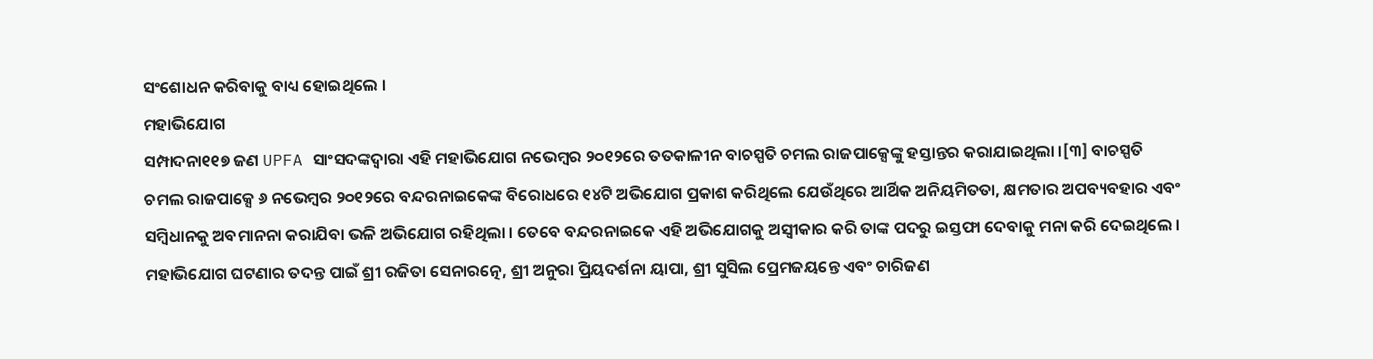ସଂଶୋଧନ କରିବାକୁ ବାଧ୍ୟ ହୋଇଥିଲେ ।
ମହାଭିଯୋଗ
ସମ୍ପାଦନା୧୧୭ ଜଣ UPFA ସାଂସଦଙ୍କଦ୍ୱାରା ଏହି ମହାଭିଯୋଗ ନଭେମ୍ବର ୨୦୧୨ରେ ତତକାଳୀନ ବାଚସ୍ପତି ଚମଲ ରାଜପାକ୍ସେଙ୍କୁ ହସ୍ତାନ୍ତର କରାଯାଇଥିଲା ।[୩] ବାଚସ୍ପତି ଚମଲ ରାଜପାକ୍ସେ ୬ ନଭେମ୍ବର ୨୦୧୨ରେ ବନ୍ଦରନାଇକେଙ୍କ ବିରୋଧରେ ୧୪ଟି ଅଭିଯୋଗ ପ୍ରକାଶ କରିଥିଲେ ଯେଉଁଥିରେ ଆର୍ଥିକ ଅନିୟମିତତା, କ୍ଷମତାର ଅପବ୍ୟବହାର ଏବଂ ସମ୍ବିଧାନକୁ ଅବମାନନା କରାଯିବା ଭଳି ଅଭିଯୋଗ ରହିଥିଲା । ତେବେ ବନ୍ଦରନାଇକେ ଏହି ଅଭିଯୋଗକୁ ଅସ୍ୱୀକାର କରି ତାଙ୍କ ପଦରୁ ଇସ୍ତଫା ଦେବାକୁ ମନା କରି ଦେଇଥିଲେ ।
ମହାଭିଯୋଗ ଘଟଣାର ତଦନ୍ତ ପାଇଁ ଶ୍ରୀ ରଜିତା ସେନାରତ୍ନେ, ଶ୍ରୀ ଅନୁରା ପ୍ରିୟଦର୍ଶନା ୟାପା, ଶ୍ରୀ ସୁସିଲ ପ୍ରେମଜୟନ୍ତେ ଏବଂ ଚାରିଜଣ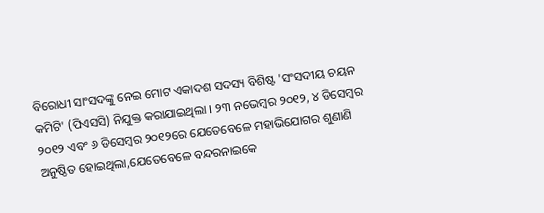ବିରୋଧୀ ସାଂସଦଙ୍କୁ ନେଇ ମୋଟ ଏକାଦଶ ସଦସ୍ୟ ବିଶିଷ୍ଟ 'ସଂସଦୀୟ ଚୟନ କମିଟି' (ପିଏସସି) ନିଯୁକ୍ତ କରାଯାଇଥିଲା । ୨୩ ନଭେମ୍ବର ୨୦୧୨, ୪ ଡିସେମ୍ବର ୨୦୧୨ ଏବଂ ୬ ଡିସେମ୍ବର ୨୦୧୨ରେ ଯେତେବେଳେ ମହାଭିଯୋଗର ଶୁଣାଣି ଅନୁଷ୍ଠିତ ହୋଇଥିଲା,ଯେତେବେଳେ ବନ୍ଦରନାଇକେ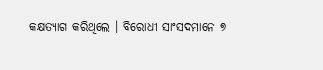କକ୍ଷତ୍ୟାଗ କରିଥିଲେ । ବିରୋଧୀ ସାଂସଦମାନେ ୭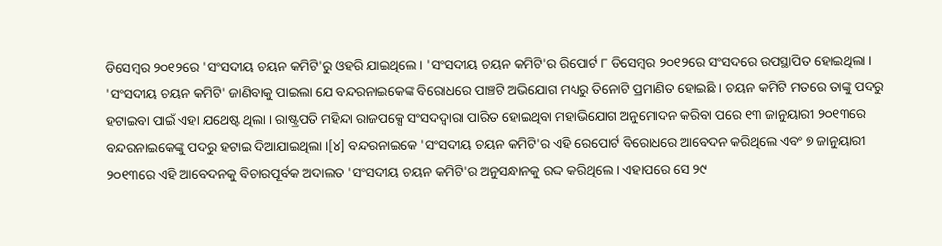ଡିସେମ୍ବର ୨୦୧୨ରେ 'ସଂସଦୀୟ ଚୟନ କମିଟି'ରୁ ଓହରି ଯାଇଥିଲେ । 'ସଂସଦୀୟ ଚୟନ କମିଟି'ର ରିପୋର୍ଟ ୮ ଡିସେମ୍ବର ୨୦୧୨ରେ ସଂସଦରେ ଉପସ୍ଥାପିତ ହୋଇଥିଲା । 'ସଂସଦୀୟ ଚୟନ କମିଟି' ଜାଣିବାକୁ ପାଇଲା ଯେ ବନ୍ଦରନାଇକେଙ୍କ ବିରୋଧରେ ପାଞ୍ଚଟି ଅଭିଯୋଗ ମଧ୍ୟରୁ ତିନୋଟି ପ୍ରମାଣିତ ହୋଇଛି । ଚୟନ କମିଟି ମତରେ ତାଙ୍କୁ ପଦରୁ ହଟାଇବା ପାଇଁ ଏହା ଯଥେଷ୍ଟ ଥିଲା । ରାଷ୍ଟ୍ରପତି ମହିନ୍ଦା ରାଜପକ୍ସେ ସଂସଦଦ୍ୱାରା ପାରିତ ହୋଇଥିବା ମହାଭିଯୋଗ ଅନୁମୋଦନ କରିବା ପରେ ୧୩ ଜାନୁୟାରୀ ୨୦୧୩ରେ ବନ୍ଦରନାଇକେଙ୍କୁ ପଦରୁ ହଟାଇ ଦିଆଯାଇଥିଲା ।[୪] ବନ୍ଦରନାଇକେ 'ସଂସଦୀୟ ଚୟନ କମିଟି'ର ଏହି ରେପୋର୍ଟ ବିରୋଧରେ ଆବେଦନ କରିଥିଲେ ଏବଂ ୭ ଜାନୁୟାରୀ ୨୦୧୩ରେ ଏହି ଆବେଦନକୁ ବିଚାରପୂର୍ବକ ଅଦାଲତ 'ସଂସଦୀୟ ଚୟନ କମିଟି'ର ଅନୁସନ୍ଧାନକୁ ରଦ୍ଦ କରିଥିଲେ । ଏହାପରେ ସେ ୨୯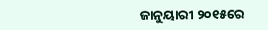ଜାନୁୟାରୀ ୨୦୧୫ରେ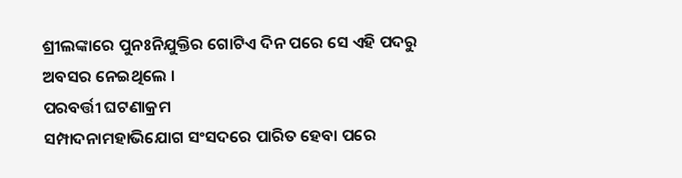ଶ୍ରୀଲଙ୍କାରେ ପୁନଃନିଯୁକ୍ତିର ଗୋଟିଏ ଦିନ ପରେ ସେ ଏହି ପଦରୁ ଅବସର ନେଇଥିଲେ ।
ପରବର୍ତ୍ତୀ ଘଟଣାକ୍ରମ
ସମ୍ପାଦନାମହାଭିଯୋଗ ସଂସଦରେ ପାରିତ ହେବା ପରେ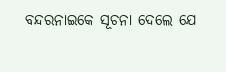ବନ୍ଦରନାଇକେ ସୂଚନା ଦେଲେ ଯେ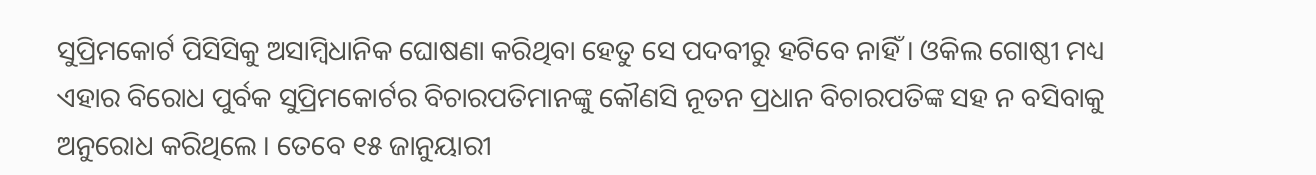ସୁପ୍ରିମକୋର୍ଟ ପିସିସିକୁ ଅସାମ୍ବିଧାନିକ ଘୋଷଣା କରିଥିବା ହେତୁ ସେ ପଦବୀରୁ ହଟିବେ ନାହିଁ । ଓକିଲ ଗୋଷ୍ଠୀ ମଧ୍ୟ ଏହାର ବିରୋଧ ପୁର୍ବକ ସୁପ୍ରିମକୋର୍ଟର ବିଚାରପତିମାନଙ୍କୁ କୌଣସି ନୂତନ ପ୍ରଧାନ ବିଚାରପତିଙ୍କ ସହ ନ ବସିବାକୁ ଅନୁରୋଧ କରିଥିଲେ । ତେବେ ୧୫ ଜାନୁୟାରୀ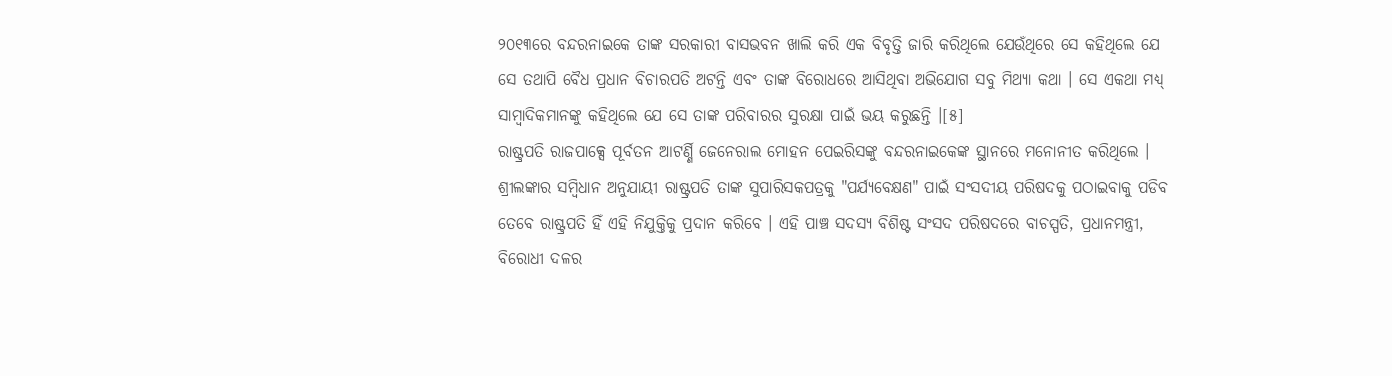୨୦୧୩ରେ ବନ୍ଦରନାଇକେ ତାଙ୍କ ସରକାରୀ ବାସଭବନ ଖାଲି କରି ଏକ ବିବୃତ୍ତି ଜାରି କରିଥିଲେ ଯେଉଁଥିରେ ସେ କହିଥିଲେ ଯେ ସେ ତଥାପି ବୈଧ ପ୍ରଧାନ ବିଚାରପତି ଅଟନ୍ତି ଏବଂ ତାଙ୍କ ବିରୋଧରେ ଆସିଥିବା ଅଭିଯୋଗ ସବୁ ମିଥ୍ୟା କଥା । ସେ ଏକଥା ମଧ୍ୟ୍ ସାମ୍ବାଦିକମାନଙ୍କୁ କହିଥିଲେ ଯେ ସେ ତାଙ୍କ ପରିବାରର ସୁରକ୍ଷା ପାଇଁ ଭୟ କରୁଛନ୍ତି ।[୫]
ରାଷ୍ଟ୍ରପତି ରାଜପାକ୍ସେ ପୂର୍ବତନ ଆଟର୍ଣ୍ଣି ଜେନେରାଲ ମୋହନ ପେଇରିସଙ୍କୁ ବନ୍ଦରନାଇକେଙ୍କ ସ୍ଥାନରେ ମନୋନୀତ କରିଥିଲେ । ଶ୍ରୀଲଙ୍କାର ସମ୍ବିଧାନ ଅନୁଯାୟୀ ରାଷ୍ଟ୍ରପତି ତାଙ୍କ ସୁପାରିସକପତ୍ରକୁ "ପର୍ଯ୍ୟବେକ୍ଷଣ" ପାଇଁ ସଂସଦୀୟ ପରିଷଦକୁ ପଠାଇବାକୁ ପଡିବ ତେବେ ରାଷ୍ଟ୍ରପତି ହିଁ ଏହି ନିଯୁକ୍ତିକୁ ପ୍ରଦାନ କରିବେ । ଏହି ପାଞ୍ଚ ସଦସ୍ୟ ବିଶିଷ୍ଟ ସଂସଦ ପରିଷଦରେ ବାଚସ୍ପତି, ପ୍ରଧାନମନ୍ତ୍ରୀ, ବିରୋଧୀ ଦଳର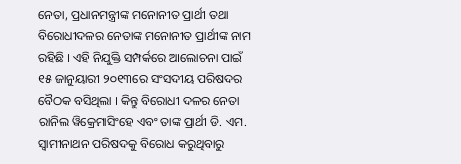ନେତା, ପ୍ରଧାନମନ୍ତ୍ରୀଙ୍କ ମନୋନୀତ ପ୍ରାର୍ଥୀ ତଥା ବିରୋଧୀଦଳର ନେତାଙ୍କ ମନୋନୀତ ପ୍ରାର୍ଥୀଙ୍କ ନାମ ରହିଛି । ଏହି ନିଯୁକ୍ତି ସମ୍ପର୍କରେ ଆଲୋଚନା ପାଇଁ ୧୫ ଜାନୁୟାରୀ ୨୦୧୩ରେ ସଂସଦୀୟ ପରିଷଦର ବୈଠକ ବସିଥିଲା । କିନ୍ତୁ ବିରୋଧୀ ଦଳର ନେତା ରାନିଲ ୱିକ୍ରେମାସିଂହେ ଏବଂ ତାଙ୍କ ପ୍ରାର୍ଥୀ ଡି. ଏମ. ସ୍ୱାମୀନାଥନ ପରିଷଦକୁ ବିରୋଧ କରୁଥିବାରୁ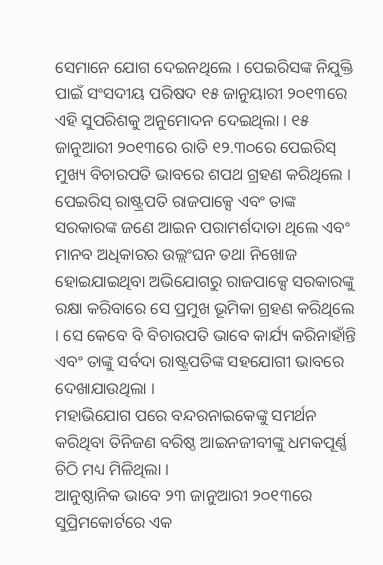ସେମାନେ ଯୋଗ ଦେଇନଥିଲେ । ପେଇରିସଙ୍କ ନିଯୁକ୍ତି ପାଇଁ ସଂସଦୀୟ ପରିଷଦ ୧୫ ଜାନୁୟାରୀ ୨୦୧୩ରେ ଏହି ସୁପରିଶକୁ ଅନୁମୋଦନ ଦେଇଥିଲା । ୧୫ ଜାନୁଆରୀ ୨୦୧୩ରେ ରାତି ୧୨.୩୦ରେ ପେଇରିସ୍ ମୁଖ୍ୟ ବିଚାରପତି ଭାବରେ ଶପଥ ଗ୍ରହଣ କରିଥିଲେ । ପେଇରିସ୍ ରାଷ୍ଟ୍ରପତି ରାଜପାକ୍ସେ ଏବଂ ତାଙ୍କ ସରକାରଙ୍କ ଜଣେ ଆଇନ ପରାମର୍ଶଦାତା ଥିଲେ ଏବଂ ମାନବ ଅଧିକାରର ଉଲ୍ଲଂଘନ ତଥା ନିଖୋଜ ହୋଇଯାଇଥିବା ଅଭିଯୋଗରୁ ରାଜପାକ୍ସେ ସରକାରଙ୍କୁ ରକ୍ଷା କରିବାରେ ସେ ପ୍ରମୁଖ ଭୂମିକା ଗ୍ରହଣ କରିଥିଲେ । ସେ କେବେ ବି ବିଚାରପତି ଭାବେ କାର୍ଯ୍ୟ କରିନାହାଁନ୍ତି ଏବଂ ତାଙ୍କୁ ସର୍ବଦା ରାଷ୍ଟ୍ରପତିଙ୍କ ସହଯୋଗୀ ଭାବରେ ଦେଖାଯାଉଥିଲା ।
ମହାଭିଯୋଗ ପରେ ବନ୍ଦରନାଇକେଙ୍କୁ ସମର୍ଥନ କରିଥିବା ତିନିଜଣ ବରିଷ୍ଠ ଆଇନଜୀବୀଙ୍କୁ ଧମକପୂର୍ଣ୍ଣ ଚିଠି ମଧ୍ୟ ମିଳିଥିଲା ।
ଆନୁଷ୍ଠାନିକ ଭାବେ ୨୩ ଜାନୁଆରୀ ୨୦୧୩ରେ ସୁପ୍ରିମକୋର୍ଟରେ ଏକ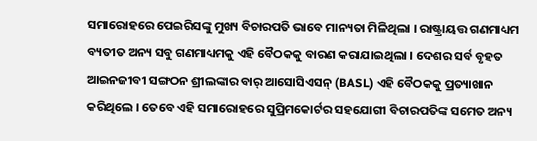ସମାରୋହରେ ପେଇରିସଙ୍କୁ ମୁଖ୍ୟ ବିଚାରପତି ଭାବେ ମାନ୍ୟତା ମିଳିଥିଲା । ରାଷ୍ଟ୍ରାୟତ୍ତ ଗଣମାଧ୍ୟମ ବ୍ୟତୀତ ଅନ୍ୟ ସବୁ ଗଣମାଧ୍ୟମକୁ ଏହି ବୈଠକକୁ ବାରଣ କରାଯାଇଥିଲା । ଦେଶର ସର୍ବ ବୃହତ ଆଇନଜୀବୀ ସଙ୍ଗଠନ ଶ୍ରୀଲଙ୍କାର ବାର୍ ଆସୋସିଏସନ୍ (BASL) ଏହି ବୈଠକକୁ ପ୍ରତ୍ୟାଖାନ କରିଥିଲେ । ତେବେ ଏହି ସମାରୋହରେ ସୁପ୍ରିମକୋର୍ଟର ସହଯୋଗୀ ବିଚାରପତିଙ୍କ ସମେତ ଅନ୍ୟ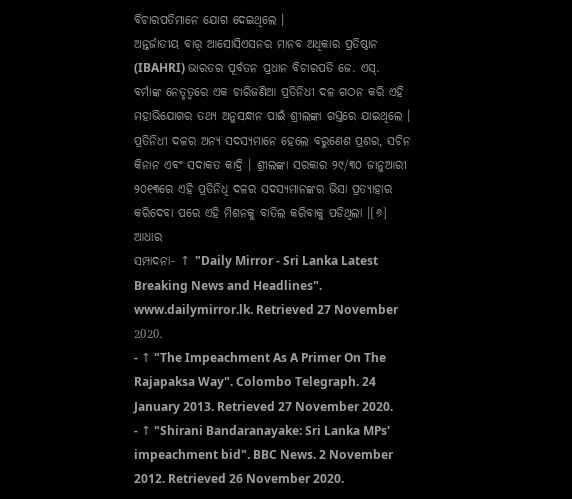ବିଚାରପତିମାନେ ଯୋଗ ଦେଇଥିଲେ ।
ଅନ୍ତର୍ଜାତୀୟ ବାର୍ ଆସୋସିଏସନର ମାନବ ଅଧିକାର ପ୍ରତିଷ୍ଠାନ (IBAHRI) ଭାରତର ପୂର୍ବତନ ପ୍ରଧାନ ବିଚାରପତି ଜେ. ଏସ୍. ବର୍ମାଙ୍କ ନେତୃତ୍ୱରେ ଏକ ଚାରିଜଣିଆ ପ୍ରତିନିଧୀ ଦଳ ଗଠନ କରି ଏହି ମହାଭିଯୋଗର ତଥ୍ୟ ଅନୁସନ୍ଧାନ ପାଇଁ ଶ୍ରୀଲଙ୍କା ଗସ୍ତରେ ଯାଇଥିଲେ । ପ୍ରତିନିଧୀ ଦଳର ଅନ୍ୟ ସଦସ୍ୟମାନେ ହେଲେ ବରୁଣେଶ ପ୍ରଶର, ସଚିନ କିନାନ ଏବଂ ସଦାକତ କାଦ୍ରି । ଶ୍ରୀଲଙ୍କା ସରକାର ୨୯/୩୦ ଜାନୁଆରୀ ୨୦୧୩ରେ ଏହି ପ୍ରତିନିଧି ଦଳର ସଦସ୍ୟମାନଙ୍କର ଭିସା ପ୍ରତ୍ୟାହାର କରିଦେବା ପରେ ଏହି ମିଶନକୁ ବାତିଲ କରିବାକୁ ପଡିଥିଲା ।[୬]
ଆଧାର
ସମ୍ପାଦନା- ↑ "Daily Mirror - Sri Lanka Latest Breaking News and Headlines". www.dailymirror.lk. Retrieved 27 November 2020.
- ↑ "The Impeachment As A Primer On The Rajapaksa Way". Colombo Telegraph. 24 January 2013. Retrieved 27 November 2020.
- ↑ "Shirani Bandaranayake: Sri Lanka MPs' impeachment bid". BBC News. 2 November 2012. Retrieved 26 November 2020.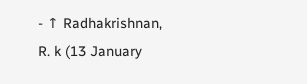- ↑ Radhakrishnan, R. k (13 January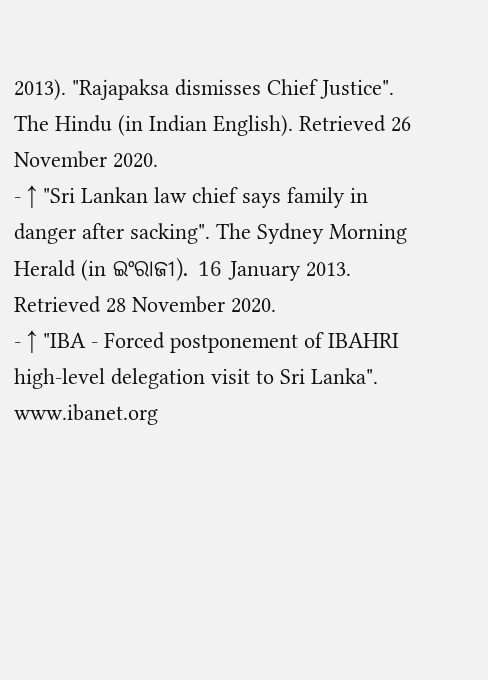2013). "Rajapaksa dismisses Chief Justice". The Hindu (in Indian English). Retrieved 26 November 2020.
- ↑ "Sri Lankan law chief says family in danger after sacking". The Sydney Morning Herald (in ଇଂରାଜୀ). 16 January 2013. Retrieved 28 November 2020.
- ↑ "IBA - Forced postponement of IBAHRI high-level delegation visit to Sri Lanka". www.ibanet.org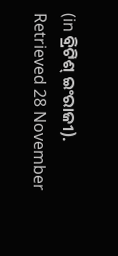(in ବ୍ରିଟିଶ୍ ଇଂରାଜୀ). Retrieved 28 November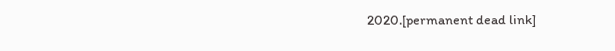2020.[permanent dead link]